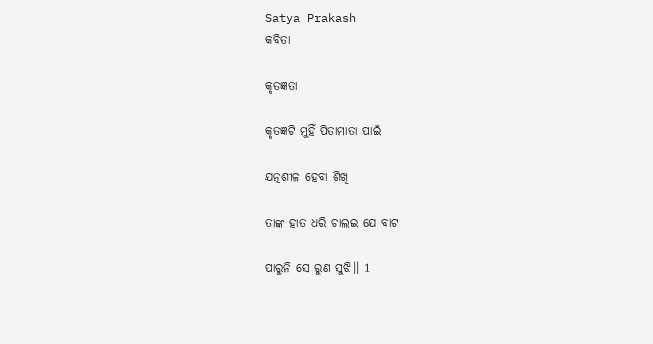Satya Prakash
କବିତା

କୃତଜ୍ଞତା

କୃତଜ୍ଞଟି ମୁହିଁ ପିତାମାତା ପାଇଁ

ଯତ୍ନଶୀଳ ହେବା ଶିଖି

ତାଙ୍କ ହାତ ଧରି ଚାଲଇ ଯେ ବାଟ

ପାରୁନି ସେ ରୁଣ ସୁଝି।। 1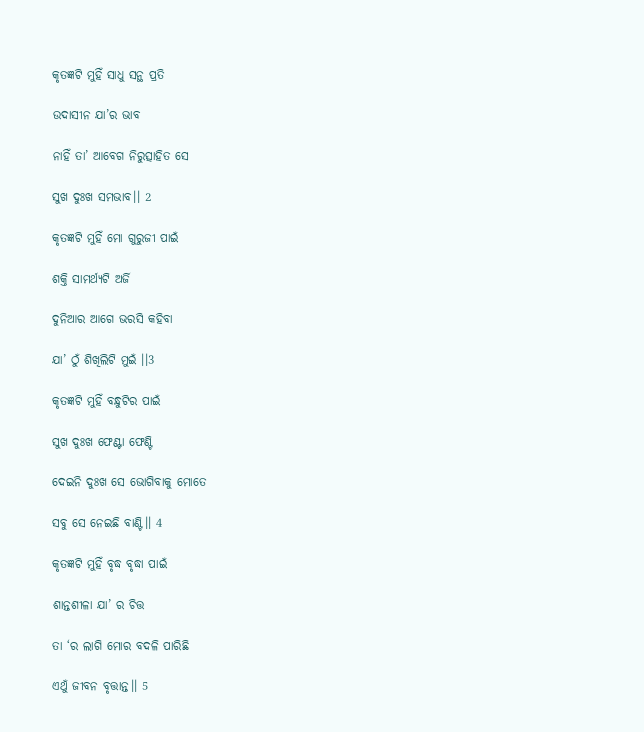କୃତଜ୍ଞଟି ମୁହିଁ ସାଧୁ ସନ୍ଥ ପ୍ରତି

ଉଦାସୀନ ଯା’ର ଭାବ

ନାହିଁ ତା’ ଆବେଗ ନିରୁତ୍ସାହିତ ସେ

ସୁଖ ଦୁଃଖ ସମଭାବ।। 2

କୃତଜ୍ଞଟି ମୁହିଁ ମୋ ଗୁରୁଜୀ ପାଇଁ

ଶକ୍ତି ସାମର୍ଥ୍ୟଟି ଅର୍ଜି

ଦୁନିଆର ଆଗେ ଭରସି କହିବା

ଯା’ ଠୁଁ ଶିଖିଲିଟି ମୁଇଁ ।।3

କୃତଜ୍ଞଟି ମୁହିଁ ବନ୍ଧୁଟିର ପାଇଁ

ସୁଖ ଦୁଃଖ ଫେଣ୍ଟା ଫେଣ୍ଟି

ଦେଇନି ଦୁଃଖ ସେ ଭୋଗିବାକୁ ମୋତେ

ସବୁ ସେ ନେଇଛି ବାଣ୍ଟି।। 4

କୃତଜ୍ଞଟି ମୁହିଁ ବୃଦ୍ଧ ବୃଦ୍ଧା ପାଇଁ

ଶାନ୍ତଶୀଳା ଯା’ ର ଚିତ୍ତ

ତା ‘ର ଲାଗି ମୋର ବଦଳି ପାରିଛି

ଏଥୁଁ ଜୀବନ ବୃତ୍ତାନ୍ତ।। 5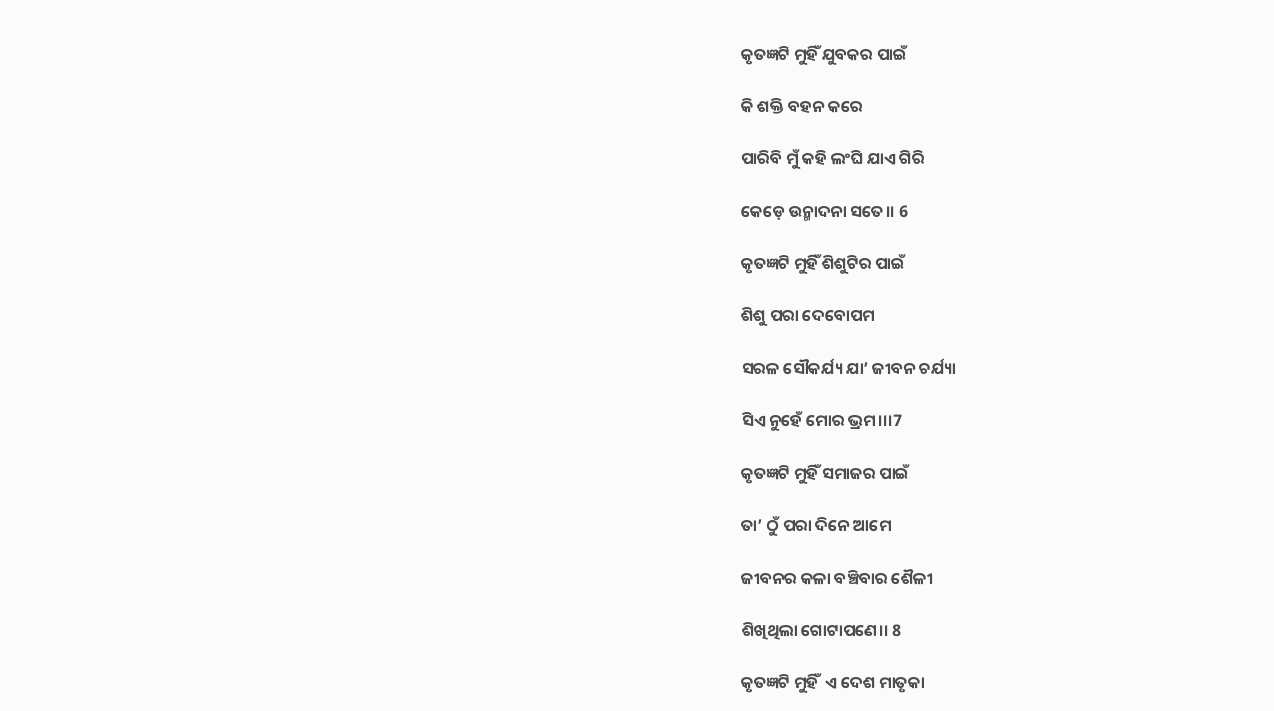କୃତଜ୍ଞଟି ମୁହିଁ ଯୁବକର ପାଇଁ

କି ଶକ୍ତି ବହନ କରେ

ପାରିବି ମୁଁ କହି ଲଂଘି ଯାଏ ଗିରି

କେଡ଼େ ଉନ୍ମାଦନା ସତେ।। 6

କୃତଜ୍ଞଟି ମୁହିଁ ଶିଶୁଟିର ପାଇଁ

ଶିଶୁ ପରା ଦେବୋପମ

ସରଳ ସୌକର୍ଯ୍ୟ ଯା’ ଜୀବନ ଚର୍ଯ୍ୟା

ସିଏ ନୁହେଁ ମୋର ଭ୍ରମ।।।7

କୃତଜ୍ଞଟି ମୁହିଁ ସମାଜର ପାଇଁ

ତା’ ଠୁଁ ପରା ଦିନେ ଆମେ

ଜୀବନର କଳା ବଞ୍ଚିବାର ଶୈଳୀ

ଶିଖିଥିଲା ଗୋଟାପଣେ।। 8

କୃତଜ୍ଞଟି ମୁହିଁ  ଏ ଦେଶ ମାତୃକା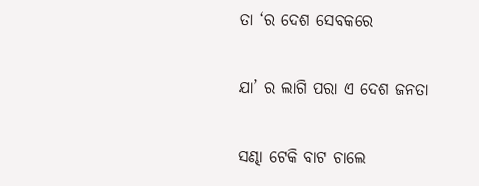ତା ‘ର ଦେଶ ସେବକରେ

ଯା’ ର ଲାଗି ପରା ଏ ଦେଶ ଜନତା

ସଣ୍ଢା ଟେକି ବାଟ ଚାଲେ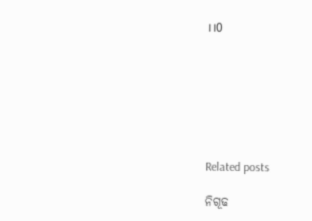।।0







Related posts

ନିଗୂଢ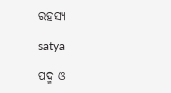ରହସ୍ୟ

satya

ପଦ୍ମ ଓ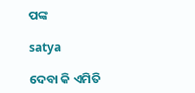ପଙ୍କ

satya

ଦେବା କି ଏମିତି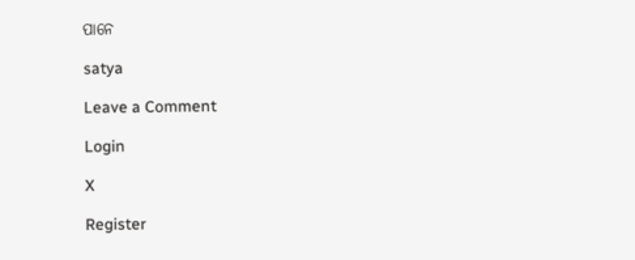ପାନେ

satya

Leave a Comment

Login

X

Register